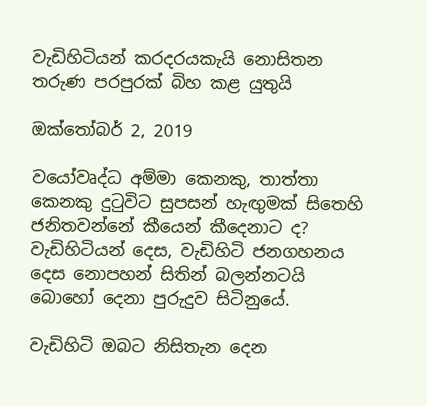වැඩිහිටියන් කරදරයකැයි නොසිතන තරුණ පරපුරක් බිහ කළ යුතුයි

ඔක්තෝබර් 2, 2019

වයෝවෘද්ධ අම්මා කෙනකු, තාත්තා කෙනකු දුටුවිට සුපසන් හැඟුමක් සිතෙහි ජනිතවන්නේ කීයෙන් කීදෙනාට ද? වැඩිහිටියන් දෙස, වැඩිහිටි ජනගහනය දෙස නොපහන් සිතින් බලන්නටයි බොහෝ දෙනා පුරුදුව සිටිනුයේ.

වැඩිහිටි ඔබට නිසිතැන දෙන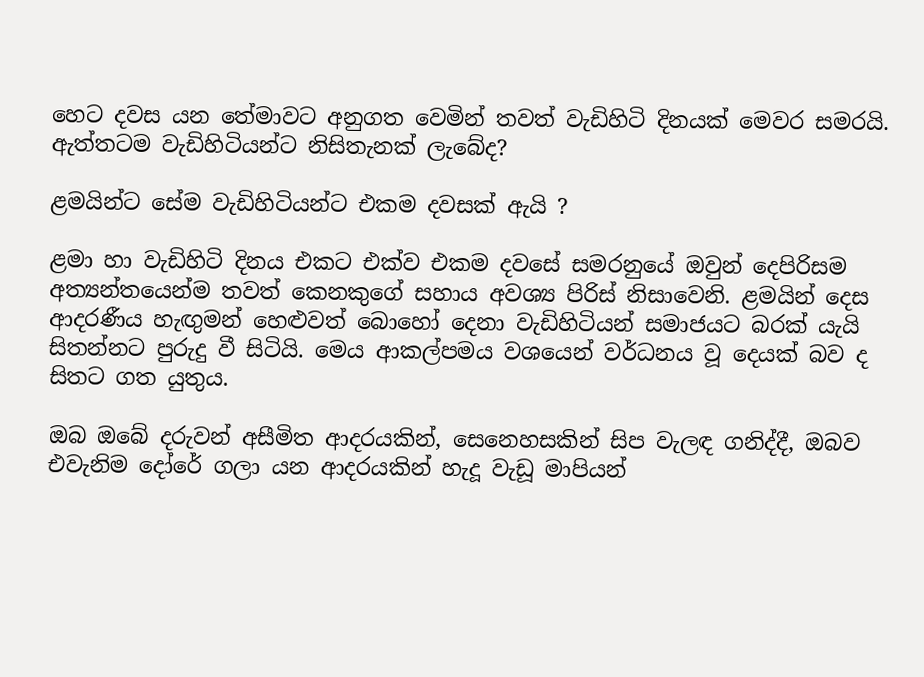හෙට දවස යන තේමාවට අනුගත වෙමින් තවත් වැඩිහිටි දිනයක් මෙවර සමරයි. ඇත්තටම වැඩිහිටියන්ට නිසිතැනක් ලැබේද?

ළමයින්ට සේම වැඩිහිටියන්ට එකම දවසක් ඇයි ?

ළමා හා වැඩිහිටි දිනය එකට එක්ව එකම දවසේ සමරනුයේ ඔවුන් දෙපිරිසම අත්‍යන්තයෙන්ම තවත් කෙනකුගේ සහාය අවශ්‍ය පිරිස් නිසාවෙනි. ළමයින් දෙස ආදරණීය හැඟුමන් හෙළුවත් බොහෝ දෙනා වැඩිහිටියන් සමාජයට බරක් යැයි සිතන්නට පුරුදු වී සිටියි. මෙය ආකල්පමය වශයෙන් වර්ධනය වූ දෙයක් බව ද සිතට ගත යුතුය.

ඔබ ඔබේ දරුවන් අසීමිත ආදරයකින්, සෙනෙහසකින් සිප වැලඳ ගනිද්දී, ඔබව එවැනිම දෝරේ ගලා යන ආදරයකින් හැදූ වැඩූ මාපියන්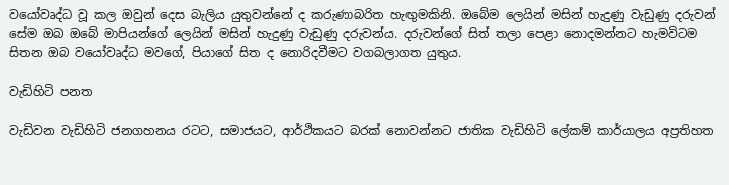වයෝවෘද්ධ වූ කල ඔවුන් දෙස බැලිය යුතුවන්නේ ද කරුණාබරිත හැඟුමකිනි. ඔබේම ලෙයින් මසින් හැදුණු වැඩුණු දරුවන් සේම ඔබ ඔබේ මාපියන්ගේ ලෙයින් මසින් හැදුණු වැඩුණු දරුවන්ය. දරුවන්ගේ සිත් තලා පෙළා නොදමන්නට හැමවිටම සිතන ඔබ වයෝවෘද්ධ මවගේ, පියාගේ සිත ද නොරිදවීමට වගබලාගත යුතුය.

වැඩිහිටි පනත

වැඩිවන වැඩිහිටි ජනගහනය රටට, සමාජයට, ආර්ථිකයට බරක් නොවන්නට ජාතික වැඩිහිටි ලේකම් කාර්යාලය අප්‍රතිහත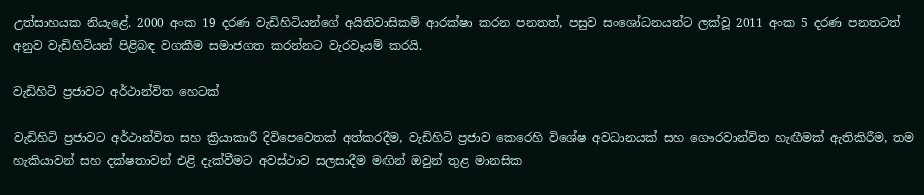උත්සාහයක නියැළේ. 2000 අංක 19 දරණ වැඩිහිටියන්ගේ අයිතිවාසිකම් ආරක්ෂා කරන පනතත්, පසුව සංශෝධනයන්ට ලක්වූ 2011 අංක 5 දරණ පනතටත් අනුව වැඩිහිටියන් පිළිබඳ වගකීම සමාජගත කරන්නට වැරවෑයම් කරයි.

වැඩිහිටි ප්‍රජාවට අර්ථාන්විත හෙටක්

වැඩිහිටි ප්‍රජාවට අර්ථාන්විත සහ ක්‍රියාකාරී දිවිපෙවෙතක් අත්කරදීම, වැඩිහිටි ප්‍රජාව කෙරෙහි විශේෂ අවධානයක් සහ ගෞරවාන්විත හැඟීමක් ඇතිකිරීම, තම හැකියාවන් සහ දක්ෂතාවන් එළි දැක්වීමට අවස්ථාව සලසාදීම මඟින් ඔවුන් තුළ මානසික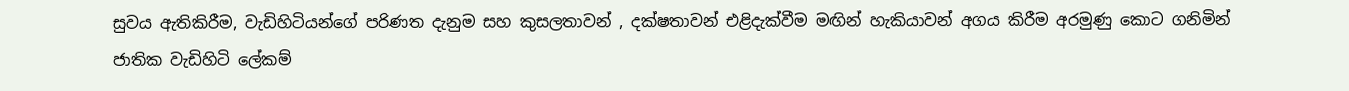සුවය ඇතිකිරීම, වැඩිහිටියන්ගේ පරිණත දැනුම සහ කුසලතාවන් , දක්ෂතාවන් එළිදැක්වීම මඟින් හැකියාවන් අගය කිරීම අරමුණු කොට ගනිමින් ජාතික වැඩිහිටි ලේකම්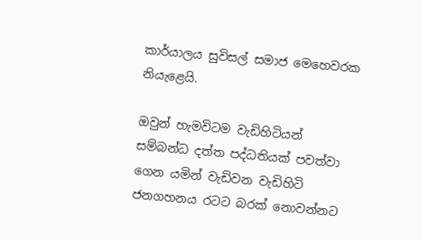කාර්යාලය සුවිසල් සමාජ මෙහෙවරක නියැළෙයි.

ඔවුන් හැමවිටම වැඩිහිටියන් සම්බන්ධ දත්ත පද්ධතියක් පවත්වා ගෙන යමින් වැඩිවන වැඩිහිටි ජනගහනය රටට බරක් නොවන්නට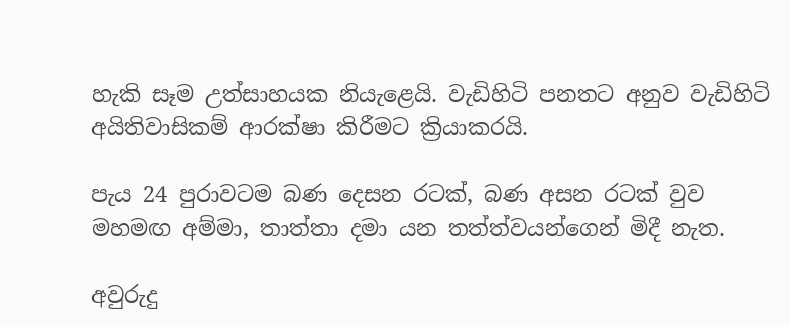හැකි සෑම උත්සාහයක නියැළෙයි. වැඩිහිටි පනතට අනුව වැඩිහිටි අයිතිවාසිකම් ආරක්ෂා කිරීමට ක්‍රියාකරයි.

පැය 24 පුරාවටම බණ දෙසන රටක්, බණ අසන රටක් වුව මහමඟ අම්මා, තාත්තා දමා යන තත්ත්වයන්ගෙන් මිදී නැත.

අවුරුදු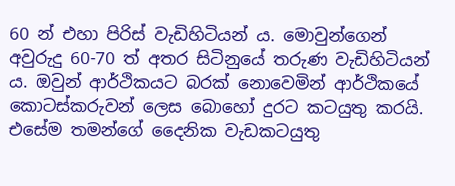60 න් එහා පිරිස් වැඩිහිටියන් ය. මොවුන්ගෙන් අවුරුදු 60-70 ත් අතර සිටිනුයේ තරුණ වැඩිහිටියන් ය. ඔවුන් ආර්ථිකයට බරක් නොවෙමින් ආර්ථිකයේ කොටස්කරුවන් ලෙස බොහෝ දුරට කටයුතු කරයි. එසේම තමන්ගේ දෛනික වැඩකටයුතු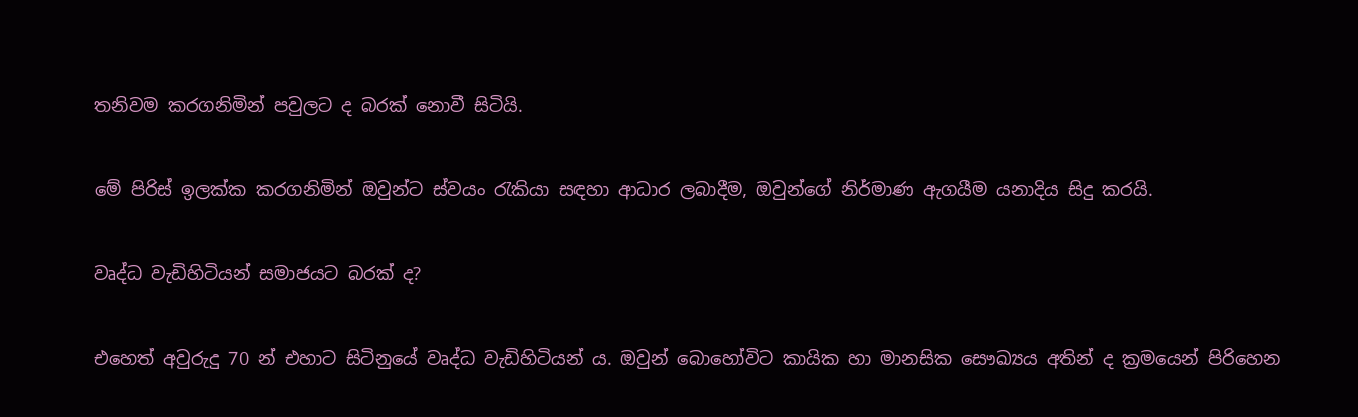තනිවම කරගනිමින් පවුලට ද බරක් නොවී සිටියි.

මේ පිරිස් ඉලක්ක කරගනිමින් ඔවුන්ට ස්වයං රැකියා සඳහා ආධාර ලබාදීම, ඔවුන්ගේ නිර්මාණ ඇගයීම යනාදිය සිදු කරයි.

වෘද්ධ වැඩිහිටියන් සමාජයට බරක් ද?

එහෙත් අවුරුදු 70 න් එහාට සිටිනුයේ වෘද්ධ වැඩිහිටියන් ය. ඔවුන් බොහෝවිට කායික හා මානසික සෞඛ්‍යය අතින් ද ක්‍රමයෙන් පිරිහෙන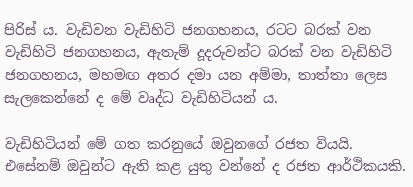පිරිස් ය. වැඩිවන වැඩිහිටි ජනගහනය, රටට බරක් වන වැඩිහිටි ජනගහනය, ඇතැම් දූදරුවන්ට බරක් වන වැඩිහිටි ජනගහනය, මහමඟ අතර දමා යන අම්මා, තාත්තා ලෙස සැලකෙන්නේ ද මේ වෘද්ධ වැඩිහිටියන් ය.

වැඩිහිටියන් මේ ගත කරනුයේ ඔවුනගේ රජත වියයි. එසේනම් ඔවුන්ට ඇති කළ යුතු වන්නේ ද රජත ආර්ථිකයකි.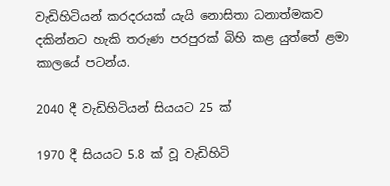වැඩිහිටියන් කරදරයක් යැයි නොසිතා ධනාත්මකව දකින්නට හැකි තරුණ පරපුරක් බිහි කළ යුත්තේ ළමා කාලයේ පටන්ය.

2040 දී වැඩිහිටියන් සියයට 25 ක්

1970 දී සියයට 5.8 ක් වූ වැඩිහිටි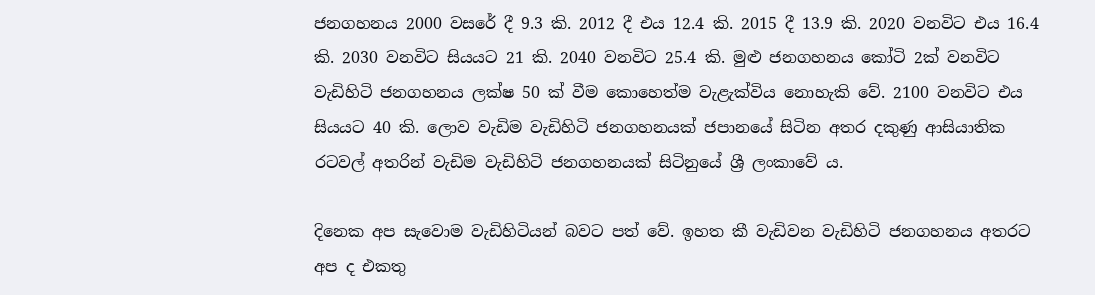ජනගහනය 2000 වසරේ දී 9.3 කි. 2012 දී එය 12.4 කි. 2015 දී 13.9 කි. 2020 වනවිට එය 16.4 කි. 2030 වනවිට සියයට 21 කි. 2040 වනවිට 25.4 කි. මුළු ජනගහනය කෝටි 2ක් වනවිට වැඩිහිටි ජනගහනය ලක්ෂ 50 ක් වීම කොහෙත්ම වැළැක්විය නොහැකි වේ. 2100 වනවිට එය සියයට 40 කි. ලොව වැඩිම වැඩිහිටි ජනගහනයක් ජපානයේ සිටින අතර දකුණු ආසියාතික රටවල් අතරින් වැඩිම වැඩිහිටි ජනගහනයක් සිටිනුයේ ශ්‍රී ලංකාවේ ය.

දිනෙක අප සැවොම වැඩිහිටියන් බවට පත් වේ. ඉහත කී වැඩිවන වැඩිහිටි ජනගහනය අතරට අප ද එකතු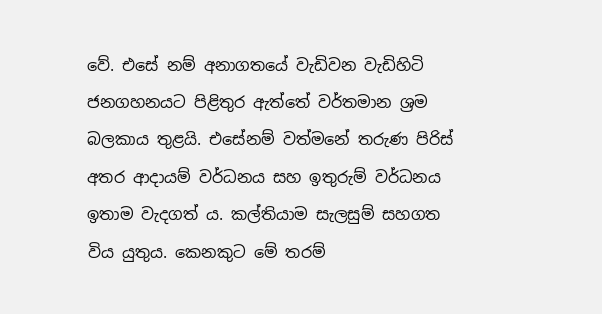වේ. එසේ නම් අනාගතයේ වැඩිවන වැඩිහිටි ජනගහනයට පිළිතුර ඇත්තේ වර්තමාන ශ්‍රම බලකාය තුළයි. එසේනම් වත්මනේ තරුණ පිරිස් අතර ආදායම් වර්ධනය සහ ඉතුරුම් වර්ධනය ඉතාම වැදගත් ය. කල්තියාම සැලසුම් සහගත විය යුතුය. කෙනකුට මේ තරම්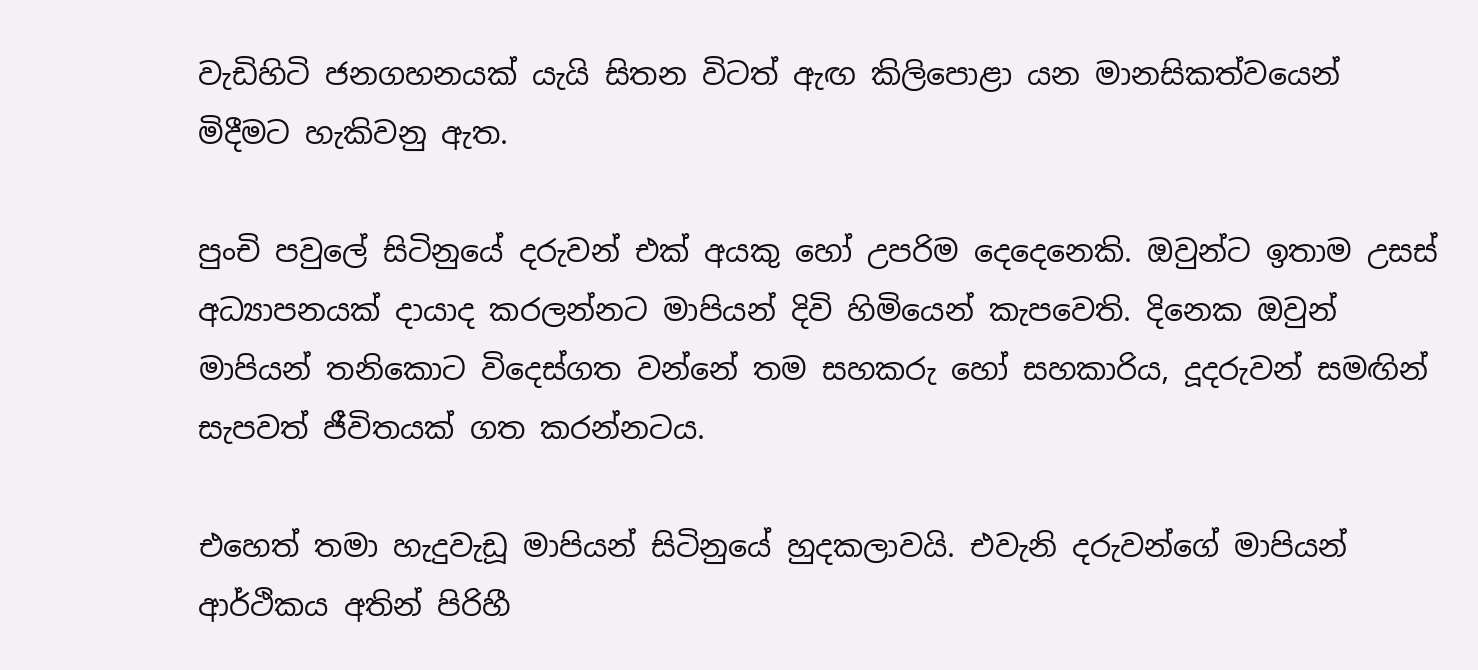වැඩිහිටි ජනගහනයක් යැයි සිතන විටත් ඇඟ කිලිපොළා යන මානසිකත්වයෙන් මිදීමට හැකිවනු ඇත.

පුංචි පවුලේ සිටිනුයේ දරුවන් එක් අයකු හෝ උපරිම දෙදෙනෙකි. ඔවුන්ට ඉතාම උසස් අධ්‍යාපනයක් දායාද කරලන්නට මාපියන් දිවි හිමියෙන් කැපවෙති. දිනෙක ඔවුන් මාපියන් තනිකොට විදෙස්ගත වන්නේ තම සහකරු හෝ සහකාරිය, දූදරුවන් සමඟින් සැපවත් ජීවිතයක් ගත කරන්නටය.

එහෙත් තමා හැදුවැඩූ මාපියන් සිටිනුයේ හුදකලාවයි. එවැනි දරුවන්ගේ මාපියන් ආර්ථිකය අතින් පිරිහී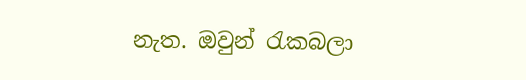නැත. ඔවුන් රැකබලා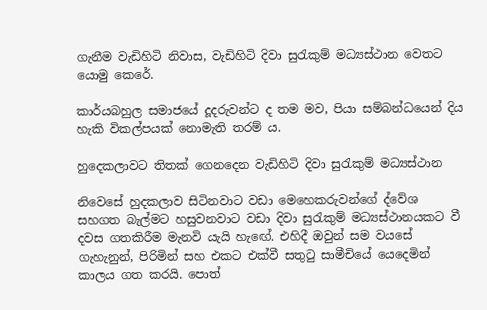ගැනීම වැඩිහිටි නිවාස, වැඩිහිටි දිවා සුරැකුම් මධ්‍යස්ථාන වෙතට යොමු කෙරේ.

කාර්යබහුල සමාජයේ දූදරුවන්ට ද තම මව, පියා සම්බන්ධයෙන් දිය හැකි විකල්පයක් නොමැති තරම් ය.

හුදෙකලාවට තිතක් ගෙනදෙන වැඩිහිටි දිවා සුරැකුම් මධ්‍යස්ථාන

නිවෙසේ හුදකලාව සිටිනවාට වඩා මෙහෙකරුවන්ගේ ද්වේශ සහගත බැල්මට හසුවනවාට වඩා දිවා සුරැකුම් මධ්‍යස්ථානයකට වී දවස ගතකිරීම මැනවි යැයි හැඟේ. එහිදී ඔවුන් සම වයසේ ගැහැනුන්, පිරිමින් සහ එකට එක්වී සතුටු සාමීචියේ යෙදෙමින් කාලය ගත කරයි. පොත්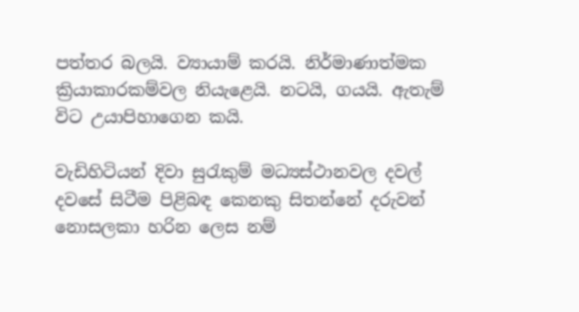පත්තර බලයි. ව්‍යායාම් කරයි. නිර්මාණාත්මක ක්‍රියාකාරකම්වල නියැළෙයි. නටයි, ගයයි. ඇතැම් විට උයාපිහාගෙන කයි.

වැඩිහිටියන් දිවා සුරැකුම් මධ්‍යස්ථානවල දවල් දවසේ සිටීම පිළිබඳ කෙනකු සිතන්නේ දරුවන් නොසලකා හරින ලෙස නම්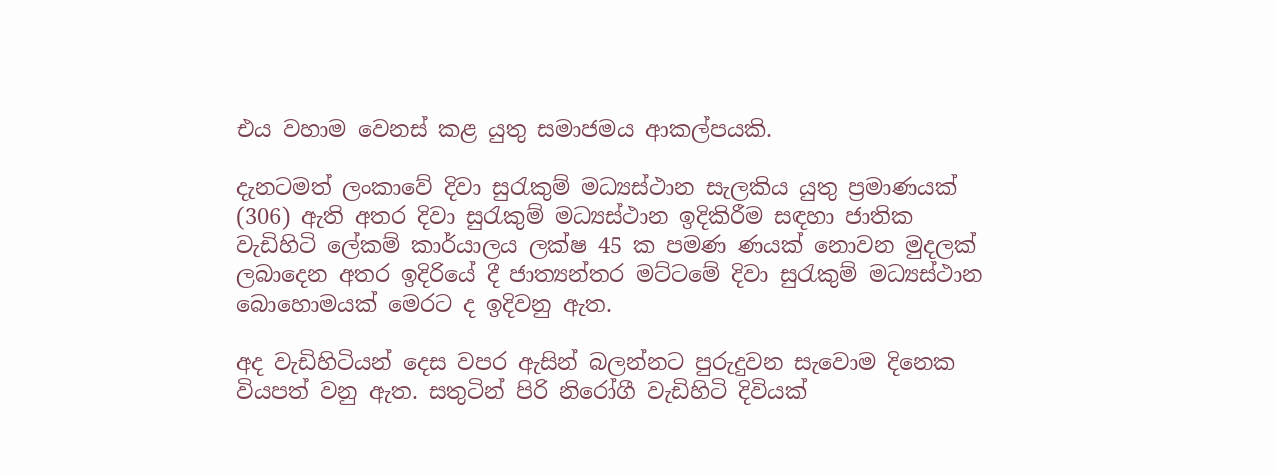එය වහාම වෙනස් කළ යුතු සමාජමය ආකල්පයකි.

දැනටමත් ලංකාවේ දිවා සුරැකුම් මධ්‍යස්ථාන සැලකිය යුතු ප්‍රමාණයක් (306) ඇති අතර දිවා සුරැකුම් මධ්‍යස්ථාන ඉදිකිරීම සඳහා ජාතික වැඩිහිටි ලේකම් කාර්යාලය ලක්ෂ 45 ක පමණ ණයක් නොවන මුදලක් ලබාදෙන අතර ඉදිරියේ දී ජාත්‍යන්තර මට්ටමේ දිවා සුරැකුම් මධ්‍යස්ථාන බොහොමයක් මෙරට ද ඉදිවනු ඇත.

අද වැඩිහිටියන් දෙස වපර ඇසින් බලන්නට පුරුදුවන සැවොම දිනෙක වියපත් වනු ඇත. සතුටින් පිරි නිරෝගී වැඩිහිටි දිවියක්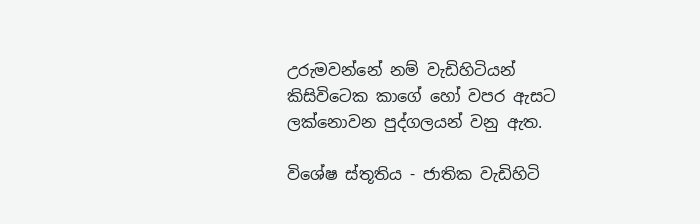උරුමවන්නේ නම් වැඩිහිටියන් කිසිවිටෙක කාගේ හෝ වපර ඇසට ලක්නොවන පුද්ගලයන් වනු ඇත.

විශේෂ ස්තූතිය - ජාතික වැඩිහිටි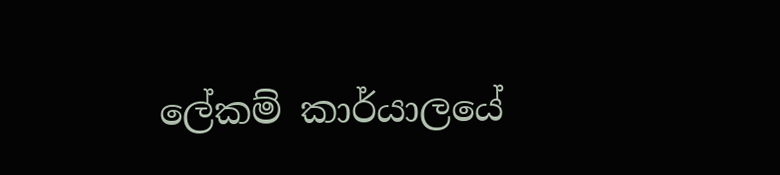ලේකම් කාර්යාලයේ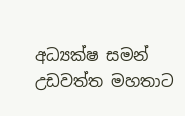අධ්‍යක්ෂ සමන් උඩවත්ත මහතාට